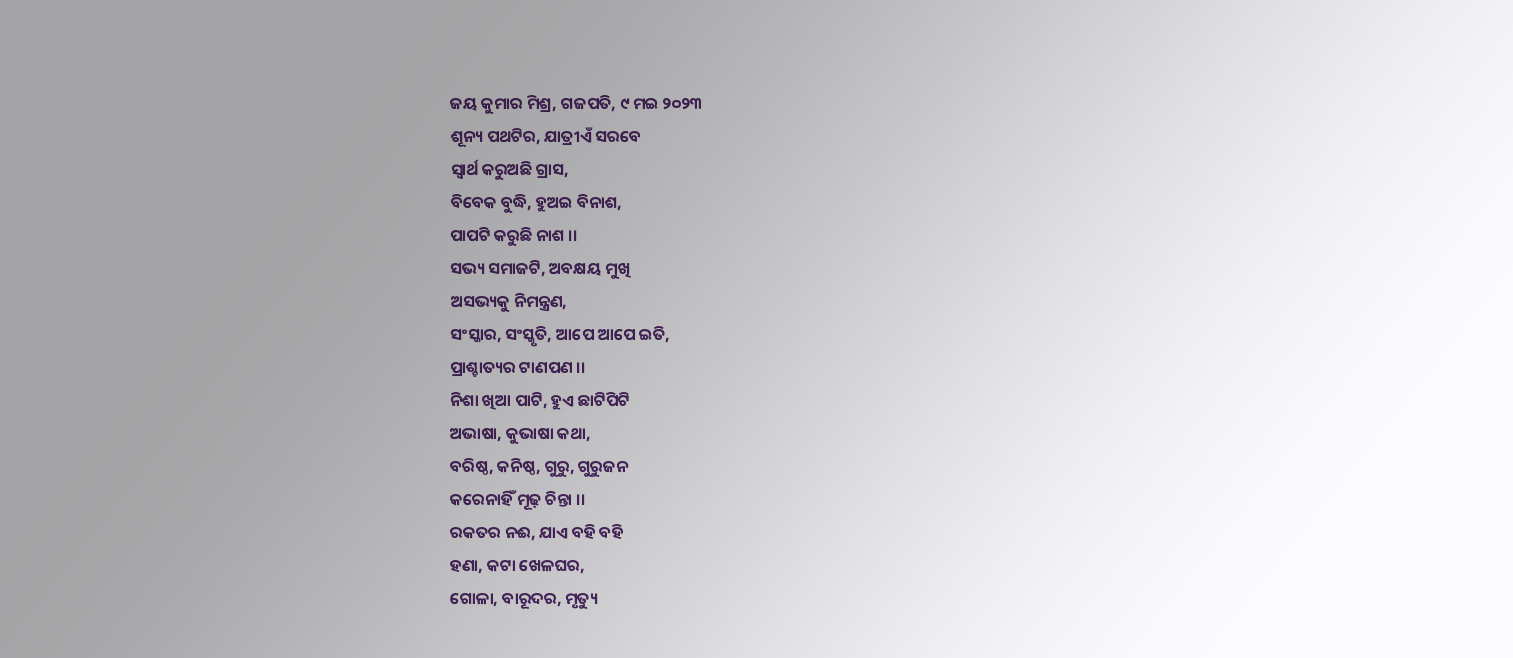ଜୟ କୁମାର ମିଶ୍ର, ଗଜପତି, ୯ ମଇ ୨୦୨୩
ଶୂନ୍ୟ ପଥଟିର, ଯାତ୍ରୀଏଁ ସରବେ
ସ୍ୱାର୍ଥ କରୁଅଛି ଗ୍ରାସ,
ବିବେକ ବୁଦ୍ଧି, ହୁଅଇ ବିନାଶ,
ପାପଟି କରୁଛି ନାଶ ।।
ସଭ୍ୟ ସମାଜଟି, ଅବକ୍ଷୟ ମୁଖି
ଅସଭ୍ୟକୁ ନିମନ୍ତ୍ରଣ,
ସଂସ୍କାର, ସଂସ୍କୃତି, ଆପେ ଆପେ ଇତି,
ପ୍ରାଶ୍ଚାତ୍ୟର ଟାଣପଣ ।।
ନିଶା ଖିଆ ପାଟି, ହୁଏ ଛାଟିପିଟି
ଅଭାଷା, କୁଭାଷା କଥା,
ବରିଷ୍ଠ, କନିଷ୍ଠ, ଗୁରୁ, ଗୁରୁଜନ
କରେନାହିଁ ମୂଢ଼ ଚିନ୍ତା ।।
ରକତର ନଈ, ଯାଏ ବହି ବହି
ହଣା, କଟା ଖେଳଘର,
ଗୋଳା, ବାରୂଦର, ମୃତ୍ୟୁ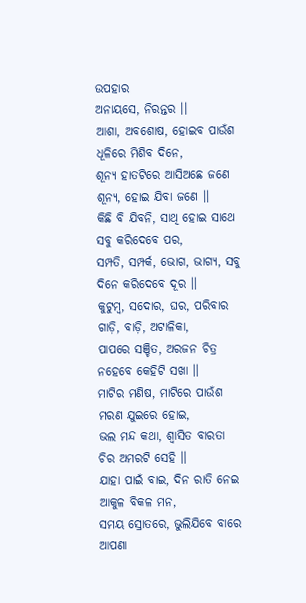ଉପହାର
ଅନାୟସେ, ନିରନ୍ତର ।।
ଆଶା, ଅବଶୋଷ, ହୋଇବ ପାଉଁଶ
ଧୂଳିରେ ମିଶିବ ଦିନେ,
ଶୂନ୍ୟ ହାତଟିରେ ଆସିଅଛେ ଜଣେ
ଶୂନ୍ୟ, ହୋଇ ଯିବା ଜଣେ ।।
କିଛି ବି ଯିବନି, ସାଥି ହୋଇ ସାଥେ
ସବୁ କରିଦେବେ ପର,
ସମ୍ପତି, ସମ୍ପର୍କ, ଭୋଗ, ଭାଗ୍ୟ, ସବୁ
ଦିନେ କରିଦେବେ ଦୂର ।।
କୁଟୁମ୍ବ, ସଦୋର, ଘର, ପରିବାର
ଗାଡ଼ି, ବାଡ଼ି, ଅଟାଳିକା,
ପାପରେ ସଞ୍ଚିତ, ଅରଜନ ଚିତ୍ର
ନହେବେ କେହିଟି ସଖା ।।
ମାଟିର ମଣିଷ, ମାଟିରେ ପାଉଁଶ
ମରଣ ଯୁଇରେ ହୋଇ,
ଭଲ ମନ୍ଦ କଥା, ଶ୍ଵାସିତ ବାରତା
ଚିର ଅମରଟି ସେହି ।।
ଯାହା ପାଇଁ ବାଇ, ଦିନ ରାତି ନେଇ
ଆକୁଳ ବିକଳ ମନ,
ସମୟ ସ୍ରୋତରେ, ଭୁଲିଯିବେ ବାରେ
ଆପଣା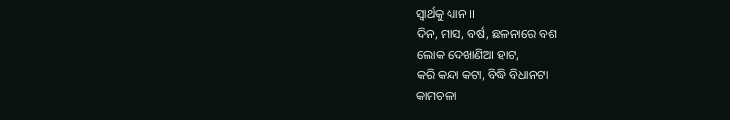ସ୍ୱାର୍ଥକୁ ଧ୍ୟାନ ।।
ଦିନ, ମାସ, ବର୍ଷ, ଛଳନାରେ ବଶ
ଲୋକ ଦେଖାଣିଆ ହାଟ,
କରି କନ୍ଦା କଟା, ବିଦ୍ଧି ବିଧାନଟା
କାମଚଳା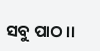ସବୁ ପାଠ ।।